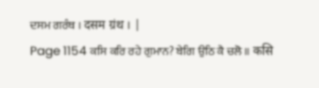ਦਸਮ ਗਰੰਥ । दसम ग्रंथ । |
Page 1154 ਕਸਿ ਕਰਿ ਰਹੇ ਗੁਮਾਨ? ਬੇਗਿ ਉਠਿ ਕੈ ਚਲੋ ॥ कसि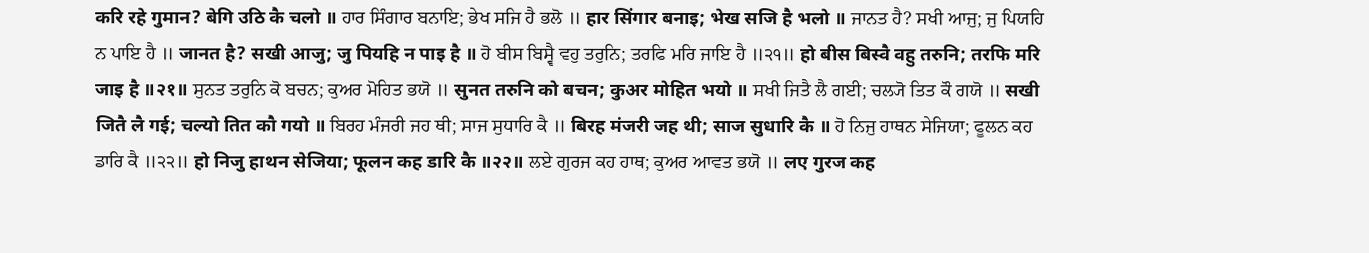करि रहे गुमान? बेगि उठि कै चलो ॥ ਹਾਰ ਸਿੰਗਾਰ ਬਨਾਇ; ਭੇਖ ਸਜਿ ਹੈ ਭਲੋ ॥ हार सिंगार बनाइ; भेख सजि है भलो ॥ ਜਾਨਤ ਹੈ? ਸਖੀ ਆਜੁ; ਜੁ ਪਿਯਹਿ ਨ ਪਾਇ ਹੈ ॥ जानत है? सखी आजु; जु पियहि न पाइ है ॥ ਹੋ ਬੀਸ ਬਿਸ੍ਵੈ ਵਹੁ ਤਰੁਨਿ; ਤਰਫਿ ਮਰਿ ਜਾਇ ਹੈ ॥੨੧॥ हो बीस बिस्वै वहु तरुनि; तरफि मरि जाइ है ॥२१॥ ਸੁਨਤ ਤਰੁਨਿ ਕੋ ਬਚਨ; ਕੁਅਰ ਮੋਹਿਤ ਭਯੋ ॥ सुनत तरुनि को बचन; कुअर मोहित भयो ॥ ਸਖੀ ਜਿਤੈ ਲੈ ਗਈ; ਚਲ੍ਯੋ ਤਿਤ ਕੌ ਗਯੋ ॥ सखी जितै लै गई; चल्यो तित कौ गयो ॥ ਬਿਰਹ ਮੰਜਰੀ ਜਹ ਥੀ; ਸਾਜ ਸੁਧਾਰਿ ਕੈ ॥ बिरह मंजरी जह थी; साज सुधारि कै ॥ ਹੋ ਨਿਜੁ ਹਾਥਨ ਸੇਜਿਯਾ; ਫੂਲਨ ਕਹ ਡਾਰਿ ਕੈ ॥੨੨॥ हो निजु हाथन सेजिया; फूलन कह डारि कै ॥२२॥ ਲਏ ਗੁਰਜ ਕਹ ਹਾਥ; ਕੁਅਰ ਆਵਤ ਭਯੋ ॥ लए गुरज कह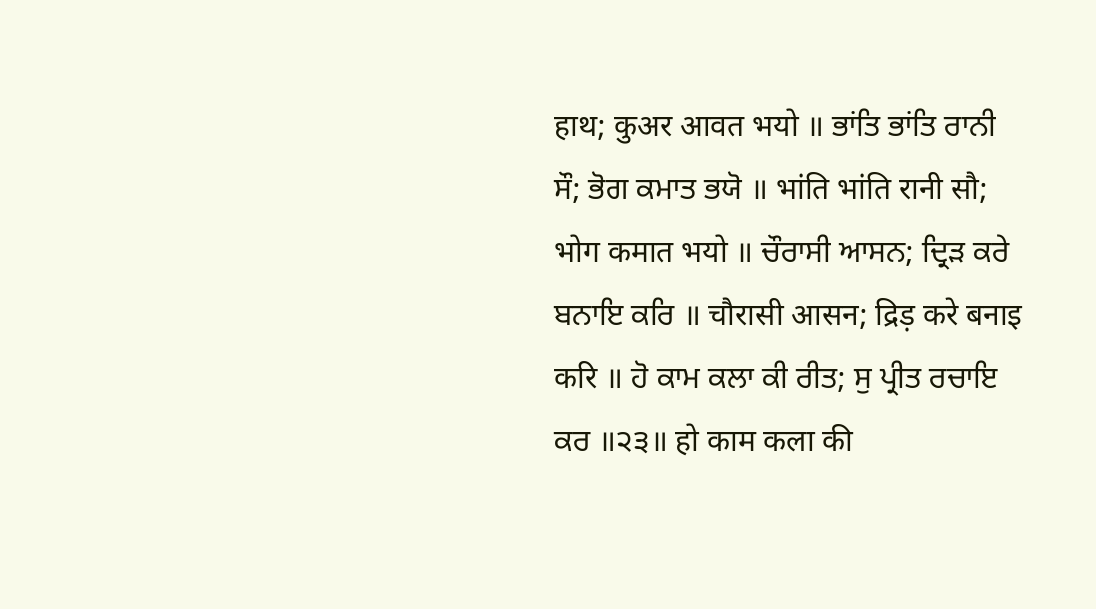हाथ; कुअर आवत भयो ॥ ਭਾਂਤਿ ਭਾਂਤਿ ਰਾਨੀ ਸੌ; ਭੋਗ ਕਮਾਤ ਭਯੋ ॥ भांति भांति रानी सौ; भोग कमात भयो ॥ ਚੌਰਾਸੀ ਆਸਨ; ਦ੍ਰਿੜ ਕਰੇ ਬਨਾਇ ਕਰਿ ॥ चौरासी आसन; द्रिड़ करे बनाइ करि ॥ ਹੋ ਕਾਮ ਕਲਾ ਕੀ ਰੀਤ; ਸੁ ਪ੍ਰੀਤ ਰਚਾਇ ਕਰ ॥੨੩॥ हो काम कला की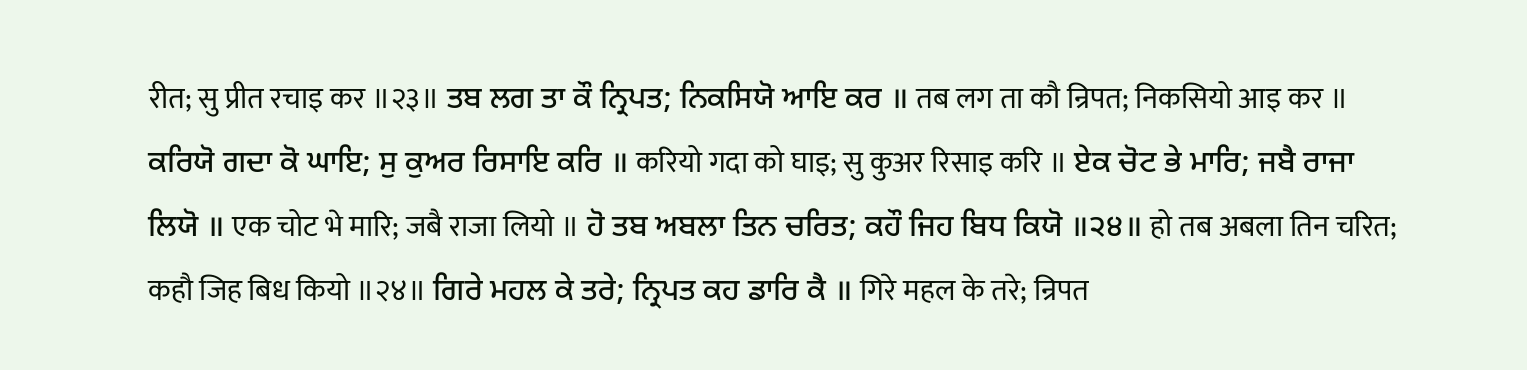रीत; सु प्रीत रचाइ कर ॥२३॥ ਤਬ ਲਗ ਤਾ ਕੌ ਨ੍ਰਿਪਤ; ਨਿਕਸਿਯੋ ਆਇ ਕਰ ॥ तब लग ता कौ न्रिपत; निकसियो आइ कर ॥ ਕਰਿਯੋ ਗਦਾ ਕੋ ਘਾਇ; ਸੁ ਕੁਅਰ ਰਿਸਾਇ ਕਰਿ ॥ करियो गदा को घाइ; सु कुअर रिसाइ करि ॥ ਏਕ ਚੋਟ ਭੇ ਮਾਰਿ; ਜਬੈ ਰਾਜਾ ਲਿਯੋ ॥ एक चोट भे मारि; जबै राजा लियो ॥ ਹੋ ਤਬ ਅਬਲਾ ਤਿਨ ਚਰਿਤ; ਕਹੌ ਜਿਹ ਬਿਧ ਕਿਯੋ ॥੨੪॥ हो तब अबला तिन चरित; कहौ जिह बिध कियो ॥२४॥ ਗਿਰੇ ਮਹਲ ਕੇ ਤਰੇ; ਨ੍ਰਿਪਤ ਕਹ ਡਾਰਿ ਕੈ ॥ गिरे महल के तरे; न्रिपत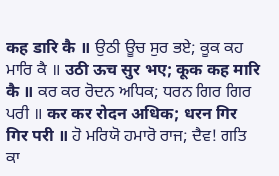कह डारि कै ॥ ਉਠੀ ਊਚ ਸੁਰ ਭਏ; ਕੂਕ ਕਹ ਮਾਰਿ ਕੈ ॥ उठी ऊच सुर भए; कूक कह मारि कै ॥ ਕਰ ਕਰ ਰੋਦਨ ਅਧਿਕ; ਧਰਨ ਗਿਰ ਗਿਰ ਪਰੀ ॥ कर कर रोदन अधिक; धरन गिर गिर परी ॥ ਹੋ ਮਰਿਯੋ ਹਮਾਰੋ ਰਾਜ; ਦੈਵ! ਗਤਿ ਕਾ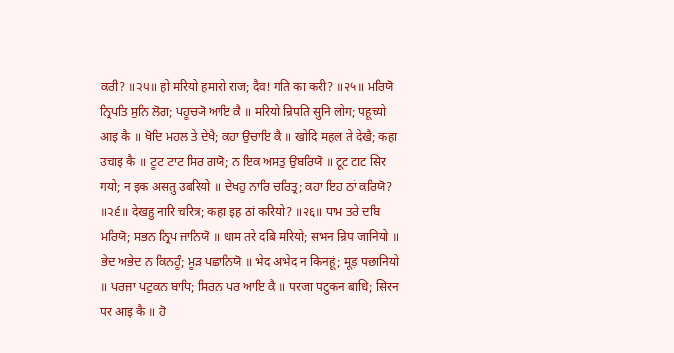ਕਰੀ? ॥੨੫॥ हो मरियो हमारो राज; दैव! गति का करी? ॥२५॥ ਮਰਿਯੋ ਨ੍ਰਿਪਤਿ ਸੁਨਿ ਲੋਗ; ਪਹੂਚ੍ਯੋ ਆਇ ਕੈ ॥ मरियो न्रिपति सुनि लोग; पहूच्यो आइ कै ॥ ਖੋਦਿ ਮਹਲ ਤੇ ਦੇਖੈ; ਕਹਾ ਉਚਾਇ ਕੈ ॥ खोदि महल ते देखै; कहा उचाइ कै ॥ ਟੂਟ ਟਾਟ ਸਿਰ ਗਯੋ; ਨ ਇਕ ਅਸਤੁ ਉਬਰਿਯੋ ॥ टूट टाट सिर गयो; न इक असतु उबरियो ॥ ਦੇਖਹੁ ਨਾਰਿ ਚਰਿਤ੍ਰ; ਕਹਾ ਇਹ ਠਾਂ ਕਰਿਯੋ? ॥੨੬॥ देखहु नारि चरित्र; कहा इह ठां करियो? ॥२६॥ ਧਾਮ ਤਰੇ ਦਬਿ ਮਰਿਯੋ; ਸਭਨ ਨ੍ਰਿਪ ਜਾਨਿਯੋ ॥ धाम तरे दबि मरियो; सभन न्रिप जानियो ॥ ਭੇਦ ਅਭੇਦ ਨ ਕਿਨਹੂੰ; ਮੂੜ ਪਛਾਨਿਯੋ ॥ भेद अभेद न किनहूं; मूड़ पछानियो ॥ ਪਰਜਾ ਪਟੁਕਨ ਬਾਧਿ; ਸਿਰਨ ਪਰ ਆਇ ਕੈ ॥ परजा पटुकन बाधि; सिरन पर आइ कै ॥ ਹੋ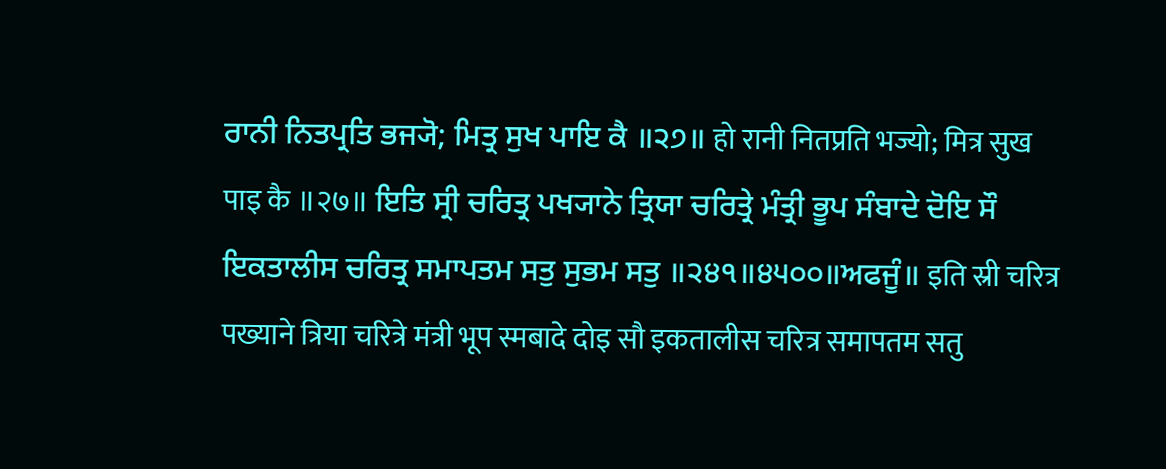ਰਾਨੀ ਨਿਤਪ੍ਰਤਿ ਭਜ੍ਯੋ; ਮਿਤ੍ਰ ਸੁਖ ਪਾਇ ਕੈ ॥੨੭॥ हो रानी नितप्रति भज्यो; मित्र सुख पाइ कै ॥२७॥ ਇਤਿ ਸ੍ਰੀ ਚਰਿਤ੍ਰ ਪਖ੍ਯਾਨੇ ਤ੍ਰਿਯਾ ਚਰਿਤ੍ਰੇ ਮੰਤ੍ਰੀ ਭੂਪ ਸੰਬਾਦੇ ਦੋਇ ਸੌ ਇਕਤਾਲੀਸ ਚਰਿਤ੍ਰ ਸਮਾਪਤਮ ਸਤੁ ਸੁਭਮ ਸਤੁ ॥੨੪੧॥੪੫੦੦॥ਅਫਜੂੰ॥ इति स्री चरित्र पख्याने त्रिया चरित्रे मंत्री भूप स्मबादे दोइ सौ इकतालीस चरित्र समापतम सतु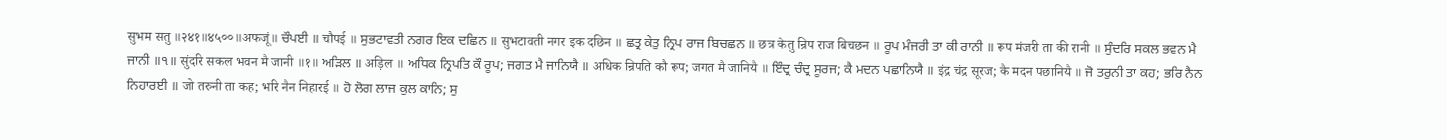सुभम सतु ॥२४१॥४५००॥अफजूं॥ ਚੌਪਈ ॥ चौपई ॥ ਸੁਭਟਾਵਤੀ ਨਗਰ ਇਕ ਦਛਿਨ ॥ सुभटावती नगर इक दछिन ॥ ਛਤ੍ਰ ਕੇਤੁ ਨ੍ਰਿਪ ਰਾਜ ਬਿਚਛਨ ॥ छत्र केतु न्रिप राज बिचछन ॥ ਰੂਪ ਮੰਜਰੀ ਤਾ ਕੀ ਰਾਨੀ ॥ रूप मंजरी ता की रानी ॥ ਸੁੰਦਰਿ ਸਕਲ ਭਵਨ ਮੈ ਜਾਨੀ ॥੧॥ सुंदरि सकल भवन मै जानी ॥१॥ ਅੜਿਲ ॥ अड़िल ॥ ਅਧਿਕ ਨ੍ਰਿਪਤਿ ਕੌ ਰੂਪ; ਜਗਤ ਮੈ ਜਾਨਿਯੈ ॥ अधिक न्रिपति कौ रूप; जगत मै जानियै ॥ ਇੰਦ੍ਰ ਚੰਦ੍ਰ ਸੂਰਜ; ਕੈ ਮਦਨ ਪਛਾਨਿਯੈ ॥ इंद्र चंद्र सूरज; कै मदन पछानियै ॥ ਜੋ ਤਰੁਨੀ ਤਾ ਕਹ; ਭਰਿ ਨੈਨ ਨਿਹਾਰਈ ॥ जो तरुनी ता कह; भरि नैन निहारई ॥ ਹੋ ਲੋਗ ਲਾਜ ਕੁਲ ਕਾਨਿ; ਸੁ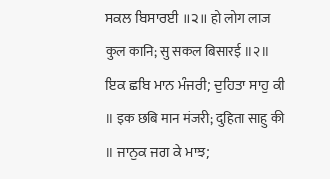ਸਕਲ ਬਿਸਾਰਈ ॥੨॥ हो लोग लाज कुल कानि; सु सकल बिसारई ॥२॥ ਇਕ ਛਬਿ ਮਾਨ ਮੰਜਰੀ; ਦੁਹਿਤਾ ਸਾਹੁ ਕੀ ॥ इक छबि मान मंजरी; दुहिता साहु की ॥ ਜਾਨੁਕ ਜਗ ਕੇ ਮਾਝ;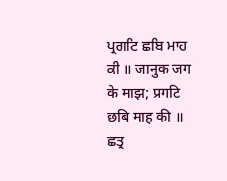ਪ੍ਰਗਟਿ ਛਬਿ ਮਾਹ ਕੀ ॥ जानुक जग के माझ; प्रगटि छबि माह की ॥ ਛਤ੍ਰ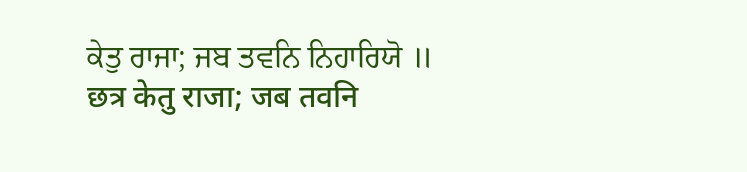ਕੇਤੁ ਰਾਜਾ; ਜਬ ਤਵਨਿ ਨਿਹਾਰਿਯੋ ॥ छत्र केतु राजा; जब तवनि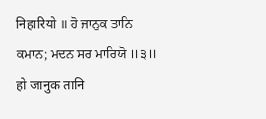निहारियो ॥ ਹੋ ਜਾਨੁਕ ਤਾਨਿ ਕਮਾਨ; ਮਦਨ ਸਰ ਮਾਰਿਯੋ ॥੩॥ हो जानुक तानि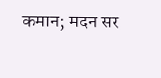कमान; मदन सर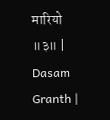मारियो ॥३॥ |
Dasam Granth |